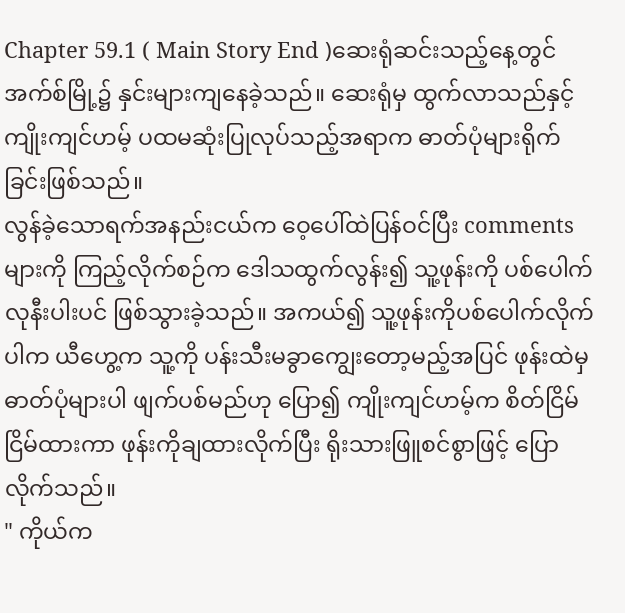Chapter 59.1 ( Main Story End )ဆေးရုံဆင်းသည့်နေ့တွင် အက်စ်မြို့၌ နှင်းများကျနေခဲ့သည်။ ဆေးရုံမှ ထွက်လာသည်နှင့် ကျိုးကျင်ဟမ့် ပထမဆုံးပြုလုပ်သည့်အရာက ဓာတ်ပုံများရိုက်ခြင်းဖြစ်သည်။
လွန်ခဲ့သောရက်အနည်းငယ်က ဝေ့ပေါ်ထဲပြန်ဝင်ပြီး commentsများကို ကြည့်လိုက်စဉ်က ဒေါသထွက်လွန်း၍ သူ့ဖုန်းကို ပစ်ပေါက်လုနီးပါးပင် ဖြစ်သွားခဲ့သည်။ အကယ်၍ သူ့ဖုန်းကိုပစ်ပေါက်လိုက်ပါက ယီဟွေ့က သူ့ကို ပန်းသီးမခွာကျွေးတော့မည့်အပြင် ဖုန်းထဲမှ ဓာတ်ပုံများပါ ဖျက်ပစ်မည်ဟု ပြော၍ ကျိုးကျင်ဟမ့်က စိတ်ငြိမ်ငြိမ်ထားကာ ဖုန်းကိုချထားလိုက်ပြီး ရိုးသားဖြူစင်စွာဖြင့် ပြောလိုက်သည်။
" ကိုယ်က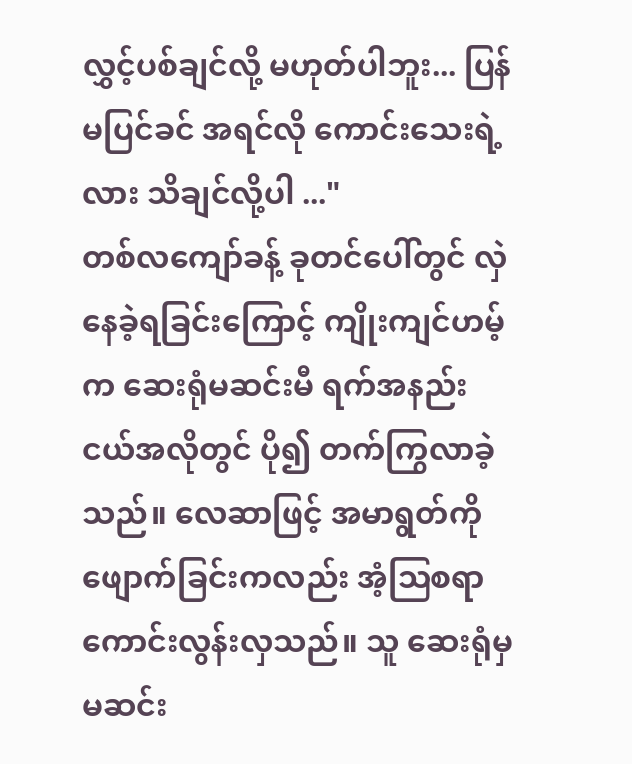လွှင့်ပစ်ချင်လို့ မဟုတ်ပါဘူး... ပြန်မပြင်ခင် အရင်လို ကောင်းသေးရဲ့လား သိချင်လို့ပါ ..."
တစ်လကျော်ခန့် ခုတင်ပေါ်တွင် လှဲနေခဲ့ရခြင်းကြောင့် ကျိုးကျင်ဟမ့်က ဆေးရုံမဆင်းမီ ရက်အနည်းငယ်အလိုတွင် ပို၍ တက်ကြွလာခဲ့သည်။ လေဆာဖြင့် အမာရွတ်ကိုဖျောက်ခြင်းကလည်း အံ့ဩစရာကောင်းလွန်းလှသည်။ သူ ဆေးရုံမှ မဆင်း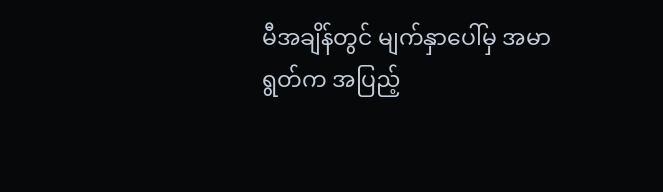မီအချိန်တွင် မျက်နှာပေါ်မှ အမာရွတ်က အပြည့်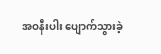အဝနီးပါး ပျောက်သွားခဲ့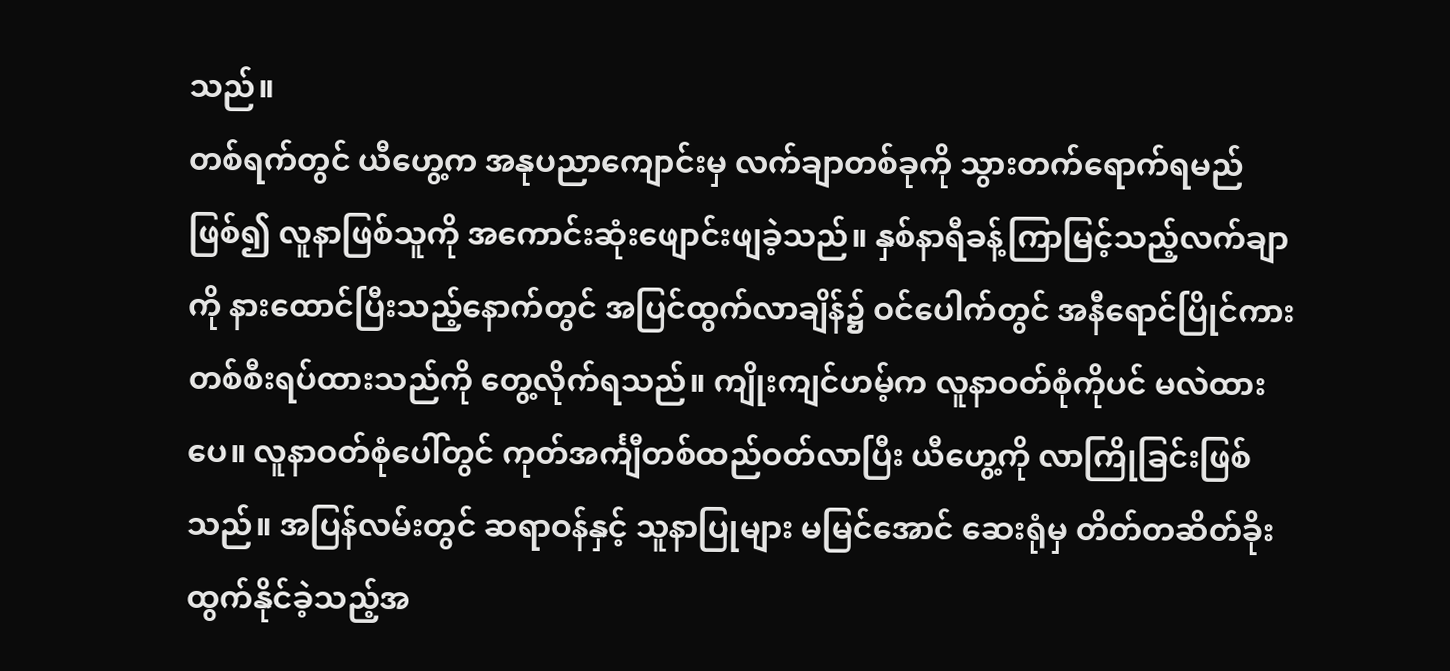သည်။
တစ်ရက်တွင် ယီဟွေ့က အနုပညာကျောင်းမှ လက်ချာတစ်ခုကို သွားတက်ရောက်ရမည်ဖြစ်၍ လူနာဖြစ်သူကို အကောင်းဆုံးဖျောင်းဖျခဲ့သည်။ နှစ်နာရီခန့်ကြာမြင့်သည့်လက်ချာကို နားထောင်ပြီးသည့်နောက်တွင် အပြင်ထွက်လာချိန်၌ ဝင်ပေါက်တွင် အနီရောင်ပြိုင်ကားတစ်စီးရပ်ထားသည်ကို တွေ့လိုက်ရသည်။ ကျိုးကျင်ဟမ့်က လူနာဝတ်စုံကိုပင် မလဲထားပေ။ လူနာဝတ်စုံပေါ်တွင် ကုတ်အင်္ကျီတစ်ထည်ဝတ်လာပြီး ယီဟွေ့ကို လာကြိုခြင်းဖြစ်သည်။ အပြန်လမ်းတွင် ဆရာဝန်နှင့် သူနာပြုများ မမြင်အောင် ဆေးရုံမှ တိတ်တဆိတ်ခိုးထွက်နိုင်ခဲ့သည့်အ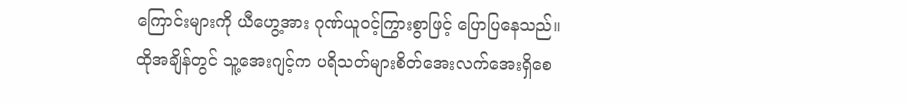ကြောင်းများကို ယီဟွေ့အား ဂုဏ်ယူဝင့်ကြွားစွာဖြင့် ပြောပြနေသည်။
ထိုအချိန်တွင် သူ့အေးဂျင့်က ပရိသတ်များစိတ်အေးလက်အေးရှိစေ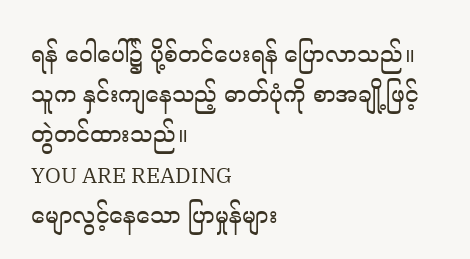ရန် ဝေါပေါ်၌ ပို့စ်တင်ပေးရန် ပြောလာသည်။ သူက နှင်းကျနေသည့် ဓာတ်ပုံကို စာအချို့ဖြင့် တွဲတင်ထားသည်။
YOU ARE READING
မျောလွင့်နေသော ပြာမှုန်များ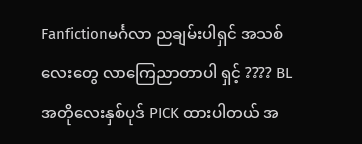Fanfictionမင်္ဂလာ ညချမ်းပါရှင် အသစ်လေးတွေ လာကြေညာတာပါ ရှင့် ???? BL အတိုလေးနှစ်ပုဒ် PICK ထားပါတယ် အ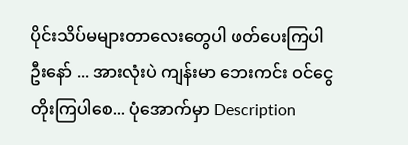ပိုင်းသိပ်မများတာလေးတွေပါ ဖတ်ပေးကြပါဦးနော် ... အားလုံးပဲ ကျန်းမာ ဘေးကင်း ဝင်ငွေတိုးကြပါစေ... ပုံအောက်မှာ Description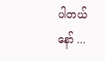ပါတယ်နော် ...